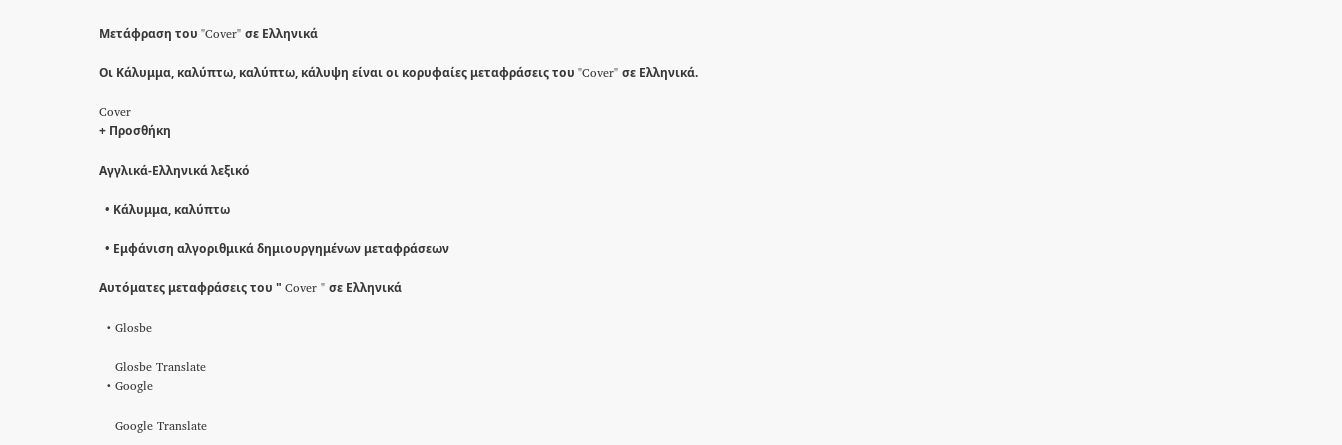Μετάφραση του "Cover" σε Ελληνικά

Οι Κάλυμμα, καλύπτω, καλύπτω, κάλυψη είναι οι κορυφαίες μεταφράσεις του "Cover" σε Ελληνικά.

Cover
+ Προσθήκη

Αγγλικά-Ελληνικά λεξικό

  • Κάλυμμα, καλύπτω

  • Εμφάνιση αλγοριθμικά δημιουργημένων μεταφράσεων

Αυτόματες μεταφράσεις του " Cover " σε Ελληνικά

  • Glosbe

    Glosbe Translate
  • Google

    Google Translate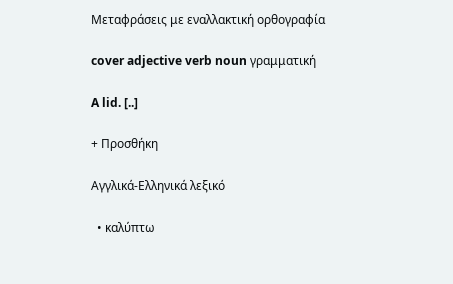Μεταφράσεις με εναλλακτική ορθογραφία

cover adjective verb noun γραμματική

A lid. [..]

+ Προσθήκη

Αγγλικά-Ελληνικά λεξικό

  • καλύπτω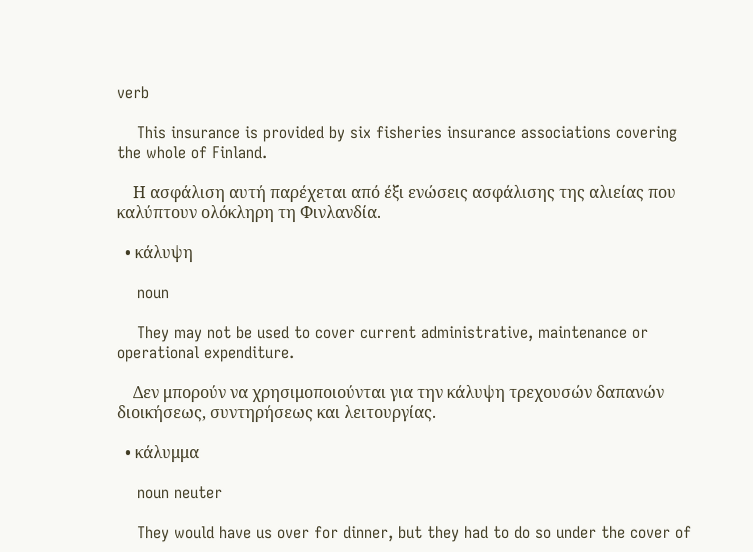verb

    This insurance is provided by six fisheries insurance associations covering the whole of Finland.

    Η ασφάλιση αυτή παρέχεται από έξι ενώσεις ασφάλισης της αλιείας που καλύπτουν ολόκληρη τη Φινλανδία.

  • κάλυψη

    noun

    They may not be used to cover current administrative, maintenance or operational expenditure.

    Δεν μπορούν να χρησιμοποιούνται για την κάλυψη τρεχουσών δαπανών διοικήσεως, συντηρήσεως και λειτουργίας.

  • κάλυμμα

    noun neuter

    They would have us over for dinner, but they had to do so under the cover of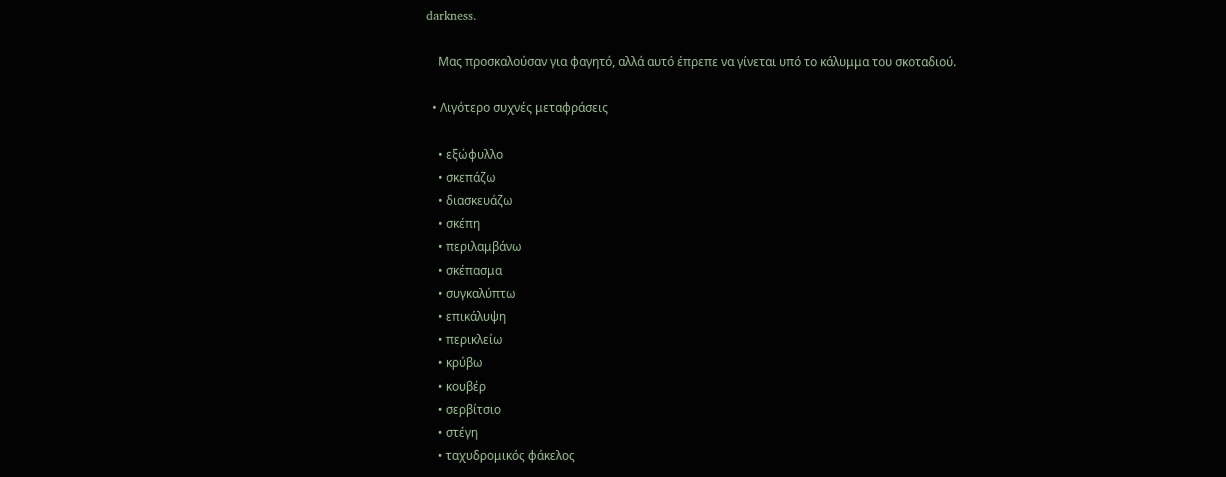darkness.

    Μας προσκαλούσαν για φαγητό, αλλά αυτό έπρεπε να γίνεται υπό το κάλυμμα του σκοταδιού.

  • Λιγότερο συχνές μεταφράσεις

    • εξώφυλλο
    • σκεπάζω
    • διασκευάζω
    • σκέπη
    • περιλαμβάνω
    • σκέπασμα
    • συγκαλύπτω
    • επικάλυψη
    • περικλείω
    • κρύβω
    • κουβέρ
    • σερβίτσιο
    • στέγη
    • ταχυδρομικός φάκελος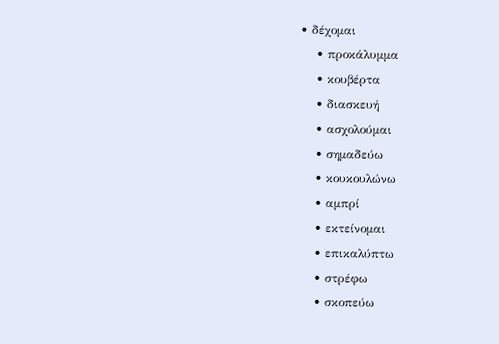• δέχομαι
    • προκάλυμμα
    • κουβέρτα
    • διασκευή
    • ασχολούμαι
    • σημαδεύω
    • κουκουλώνω
    • αμπρί
    • εκτείνομαι
    • επικαλύπτω
    • στρέφω
    • σκοπεύω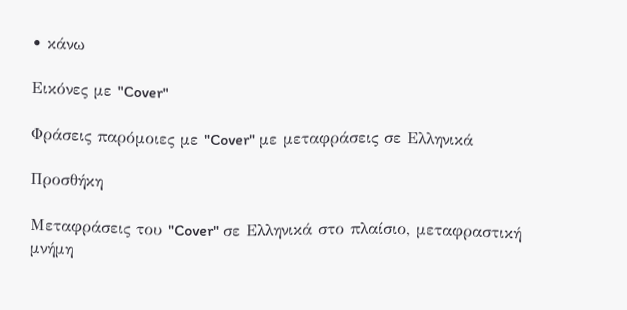• κάνω

Εικόνες με "Cover"

Φράσεις παρόμοιες με "Cover" με μεταφράσεις σε Ελληνικά

Προσθήκη

Μεταφράσεις του "Cover" σε Ελληνικά στο πλαίσιο, μεταφραστική μνήμη